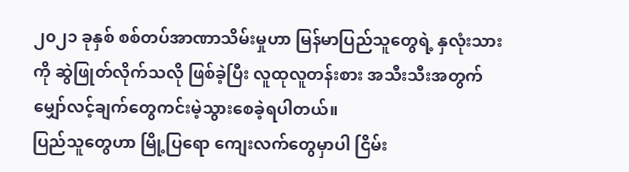၂၀၂၁ ခုနှစ် စစ်တပ်အာဏာသိမ်းမှုဟာ မြန်မာပြည်သူတွေရဲ့ နှလုံးသားကို ဆွဲဖြုတ်လိုက်သလို ဖြစ်ခဲ့ပြီး လူထုလူတန်းစား အသီးသီးအတွက် မျှော်လင့်ချက်တွေကင်းမဲ့သွားစေခဲ့ရပါတယ်။
ပြည်သူတွေဟာ မြို့ပြရော ကျေးလက်တွေမှာပါ ငြိမ်း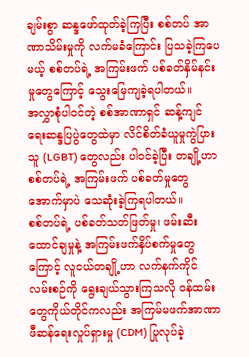ချမ်းစွာ ဆန္ဒဖော်ထုတ်ခဲ့ကြပြီး စစ်တပ် အာဏာသိမ်းမှုကို လက်မခံကြောင်း ပြသခဲ့ကြပေမယ့် စစ်တပ်ရဲ့ အကြမ်းဖက် ပစ်ခတ်နှိမ်နင်းမှုတွေကြောင့် သွေးမြေကျခဲ့ရပါတယ်။
အလွှာစုံပါဝင်တဲ့ စစ်အာဏာရှင် ဆန့်ကျင်ရေးဆန္ဒပြပွဲတွေထဲမှာ လိင်စိတ်ခံယူမှုကွဲပြားသူ (LGBT) တွေလည်း ပါဝင်ခဲ့ပြီး တချို့ဟာ စစ်တပ်ရဲ့ အကြမ်းဖက် ပစ်ခတ်မှုတွေအောက်မှာပဲ သေဆုံးခဲ့ကြရပါတယ်။
စစ်တပ်ရဲ့ ပစ်ခတ်သတ်ဖြတ်မှု၊ ဖမ်းဆီးထောင်ချမှုနဲ့ အကြမ်းဖက်နှိပ်စက်မှုတွေကြောင့် လူငယ်တချို့ဟာ လက်နက်ကိုင် လမ်းစဉ်ကို ရွေးချယ်သွားကြသလို ဝန်ထမ်းတွေကိုယ်တိုင်ကလည်း အကြမ်မဖက်အာဏာဖီဆန်ရေးလှုပ်ရှားမှု (CDM) ပြုလုပ်ခဲ့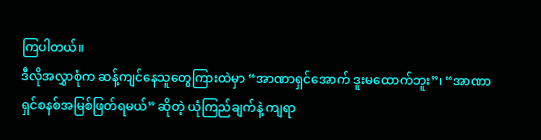ကြပါတယ်။
ဒီလိုအလွှာစုံက ဆန့်ကျင်နေသူတွေကြားထဲမှာ “အာဏာရှင်အောက် ဒူးမထောက်ဘူး”၊ “အာဏာရှင်စနစ်အမြစ်ဖြတ်ရမယ်” ဆိုတဲ့ ယုံကြည်ချက်နဲ့ ကျရာ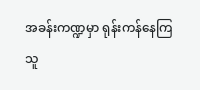အခန်းကဏ္ဍမှာ ရုန်းကန်နေကြသူ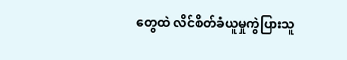တွေထဲ လိင်စိတ်ခံယူမှုကွဲပြားသူ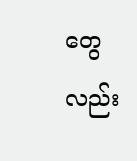တွေလည်း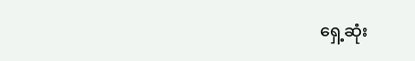ရှေ့ဆုံး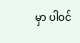မှာ ပါဝင်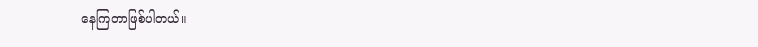နေကြတာဖြစ်ပါတယ်။